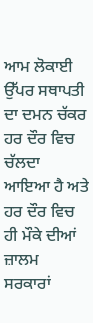ਆਮ ਲੋਕਾਈ ਉੱਪਰ ਸਥਾਪਤੀ ਦਾ ਦਮਨ ਚੱਕਰ ਹਰ ਦੌਰ ਵਿਚ ਚੱਲਦਾ ਆਇਆ ਹੈ ਅਤੇ ਹਰ ਦੌਰ ਵਿਚ ਹੀ ਮੌਕੇ ਦੀਆਂ ਜ਼ਾਲਮ ਸਰਕਾਰਾਂ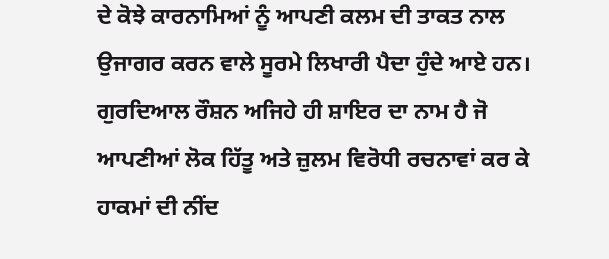ਦੇ ਕੋਝੇ ਕਾਰਨਾਮਿਆਂ ਨੂੰ ਆਪਣੀ ਕਲਮ ਦੀ ਤਾਕਤ ਨਾਲ ਉਜਾਗਰ ਕਰਨ ਵਾਲੇ ਸੂਰਮੇ ਲਿਖਾਰੀ ਪੈਦਾ ਹੁੰਦੇ ਆਏ ਹਨ। ਗੁਰਦਿਆਲ ਰੌਸ਼ਨ ਅਜਿਹੇ ਹੀ ਸ਼ਾਇਰ ਦਾ ਨਾਮ ਹੈ ਜੋ ਆਪਣੀਆਂ ਲੋਕ ਹਿੱਤੂ ਅਤੇ ਜ਼ੁਲਮ ਵਿਰੋਧੀ ਰਚਨਾਵਾਂ ਕਰ ਕੇ ਹਾਕਮਾਂ ਦੀ ਨੀਂਦ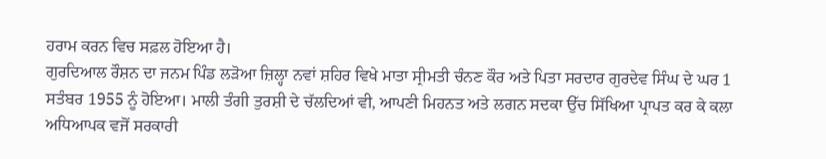ਹਰਾਮ ਕਰਨ ਵਿਚ ਸਫ਼ਲ ਹੋਇਆ ਹੈ।
ਗੁਰਦਿਆਲ ਰੌਸ਼ਨ ਦਾ ਜਨਮ ਪਿੰਡ ਲੜੋਆ ਜ਼ਿਲ੍ਹਾ ਨਵਾਂ ਸ਼ਹਿਰ ਵਿਖੇ ਮਾਤਾ ਸ੍ਰੀਮਤੀ ਚੰਨਣ ਕੌਰ ਅਤੇ ਪਿਤਾ ਸਰਦਾਰ ਗੁਰਦੇਵ ਸਿੰਘ ਦੇ ਘਰ 1 ਸਤੰਬਰ 1955 ਨੂੰ ਹੋਇਆ। ਮਾਲੀ ਤੰਗੀ ਤੁਰਸ਼ੀ ਦੇ ਚੱਲਦਿਆਂ ਵੀ, ਆਪਣੀ ਮਿਹਨਤ ਅਤੇ ਲਗਨ ਸਦਕਾ ਉੱਚ ਸਿੱਖਿਆ ਪ੍ਰਾਪਤ ਕਰ ਕੇ ਕਲਾ ਅਧਿਆਪਕ ਵਜੋਂ ਸਰਕਾਰੀ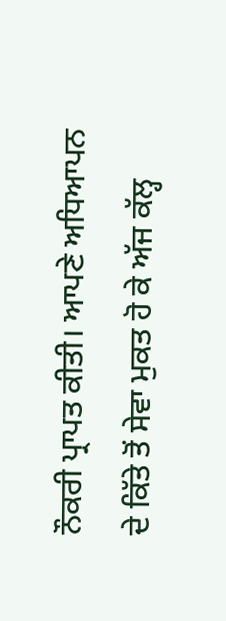ਨੌਕਰੀ ਪ੍ਰਾਪਤ ਕੀਤੀ। ਆਪਣੇ ਅਧਿਆਪਨ ਦੇ ਕਿੱਤੇ ਤੋਂ ਸੇਵਾ ਮੁਕਤ ਹੋ ਕੇ ਅੱਜ ਕੱਲ੍ਹ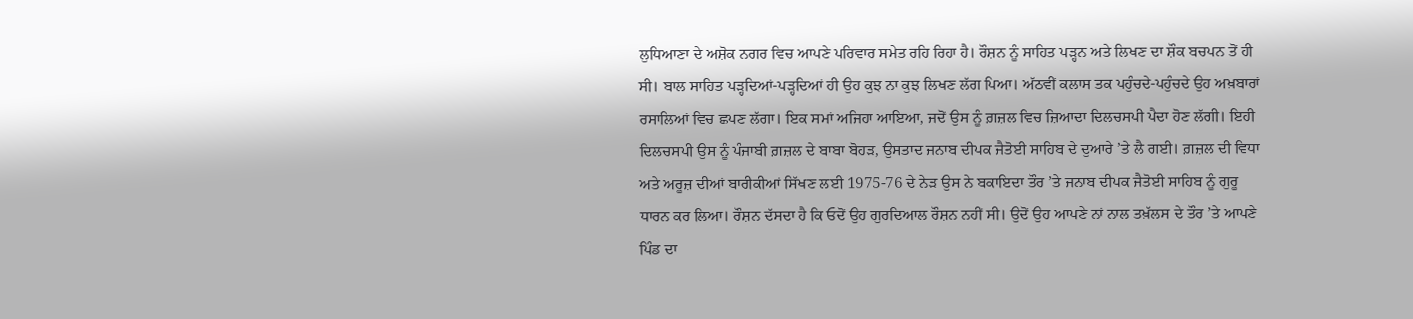ਲੁਧਿਆਣਾ ਦੇ ਅਸ਼ੋਕ ਨਗਰ ਵਿਚ ਆਪਣੇ ਪਰਿਵਾਰ ਸਮੇਤ ਰਹਿ ਰਿਹਾ ਹੈ। ਰੌਸ਼ਨ ਨੂੰ ਸਾਹਿਤ ਪੜ੍ਹਨ ਅਤੇ ਲਿਖਣ ਦਾ ਸ਼ੌਕ ਬਚਪਨ ਤੋਂ ਹੀ ਸੀ। ਬਾਲ ਸਾਹਿਤ ਪੜ੍ਹਦਿਆਂ-ਪੜ੍ਹਦਿਆਂ ਹੀ ਉਹ ਕੁਝ ਨਾ ਕੁਝ ਲਿਖਣ ਲੱਗ ਪਿਆ। ਅੱਠਵੀਂ ਕਲਾਸ ਤਕ ਪਹੁੰਚਦੇ-ਪਹੁੰਚਦੇ ਉਹ ਅਖ਼ਬਾਰਾਂ ਰਸਾਲਿਆਂ ਵਿਚ ਛਪਣ ਲੱਗਾ। ਇਕ ਸਮਾਂ ਅਜਿਹਾ ਆਇਆ, ਜਦੋਂ ਉਸ ਨੂੰ ਗ਼ਜ਼ਲ ਵਿਚ ਜ਼ਿਆਦਾ ਦਿਲਚਸਪੀ ਪੈਦਾ ਹੋਣ ਲੱਗੀ। ਇਹੀ ਦਿਲਚਸਪੀ ਉਸ ਨੂੰ ਪੰਜਾਬੀ ਗ਼ਜ਼ਲ ਦੇ ਬਾਬਾ ਬੋਹੜ, ਉਸਤਾਦ ਜਨਾਬ ਦੀਪਕ ਜੈਤੋਈ ਸਾਹਿਬ ਦੇ ਦੁਆਰੇ ’ਤੇ ਲੈ ਗਈ। ਗ਼ਜ਼ਲ ਦੀ ਵਿਧਾ ਅਤੇ ਅਰੂਜ਼ ਦੀਆਂ ਬਾਰੀਕੀਆਂ ਸਿੱਖਣ ਲਈ 1975-76 ਦੇ ਨੇੜ ਉਸ ਨੇ ਬਕਾਇਦਾ ਤੌਰ ’ਤੇ ਜਨਾਬ ਦੀਪਕ ਜੈਤੋਈ ਸਾਹਿਬ ਨੂੰ ਗੁਰੂ ਧਾਰਨ ਕਰ ਲਿਆ। ਰੌਸ਼ਨ ਦੱਸਦਾ ਹੈ ਕਿ ਓਦੋਂ ਉਹ ਗੁਰਦਿਆਲ ਰੌਸ਼ਨ ਨਹੀਂ ਸੀ। ਉਦੋਂ ਉਹ ਆਪਣੇ ਨਾਂ ਨਾਲ ਤਖ਼ੱਲਸ ਦੇ ਤੌਰ ’ਤੇ ਆਪਣੇ ਪਿੰਡ ਦਾ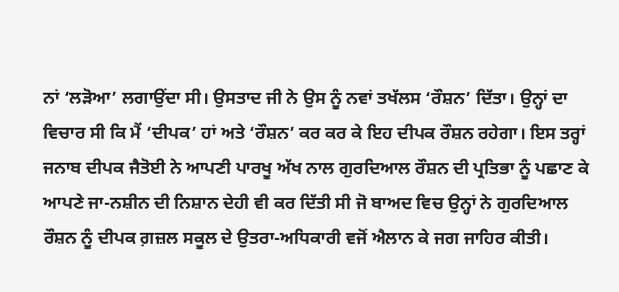ਨਾਂ ‘ਲੜੋਆ’ ਲਗਾਉਂਦਾ ਸੀ। ਉਸਤਾਦ ਜੀ ਨੇ ਉਸ ਨੂੰ ਨਵਾਂ ਤਖੱਲਸ ‘ਰੌਸ਼ਨ’ ਦਿੱਤਾ। ਉਨ੍ਹਾਂ ਦਾ ਵਿਚਾਰ ਸੀ ਕਿ ਮੈਂ ‘ਦੀਪਕ’ ਹਾਂ ਅਤੇ ‘ਰੌਸ਼ਨ’ ਕਰ ਕਰ ਕੇ ਇਹ ਦੀਪਕ ਰੌਸ਼ਨ ਰਹੇਗਾ। ਇਸ ਤਰ੍ਹਾਂ ਜਨਾਬ ਦੀਪਕ ਜੈਤੋਈ ਨੇ ਆਪਣੀ ਪਾਰਖੂ ਅੱਖ ਨਾਲ ਗੁਰਦਿਆਲ ਰੌਸ਼ਨ ਦੀ ਪ੍ਰਤਿਭਾ ਨੂੰ ਪਛਾਣ ਕੇ ਆਪਣੇ ਜਾ-ਨਸ਼ੀਨ ਦੀ ਨਿਸ਼ਾਨ ਦੇਹੀ ਵੀ ਕਰ ਦਿੱਤੀ ਸੀ ਜੋ ਬਾਅਦ ਵਿਚ ਉਨ੍ਹਾਂ ਨੇ ਗੁਰਦਿਆਲ ਰੌਸ਼ਨ ਨੂੰ ਦੀਪਕ ਗ਼ਜ਼ਲ ਸਕੂਲ ਦੇ ਉਤਰਾ-ਅਧਿਕਾਰੀ ਵਜੋਂ ਐਲਾਨ ਕੇ ਜਗ ਜਾਹਿਰ ਕੀਤੀ।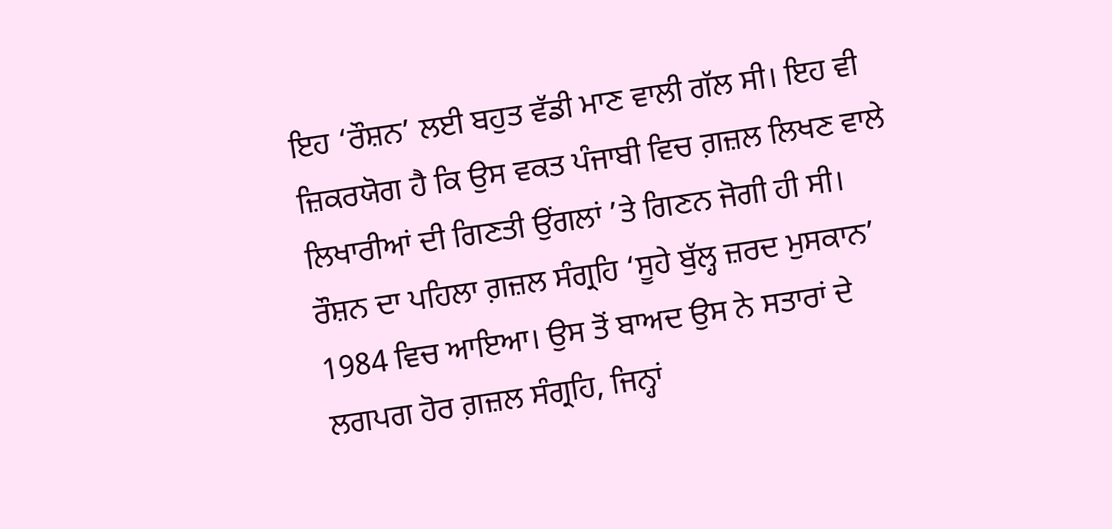ਇਹ ‘ਰੌਸ਼ਨ’ ਲਈ ਬਹੁਤ ਵੱਡੀ ਮਾਣ ਵਾਲੀ ਗੱਲ ਸੀ। ਇਹ ਵੀ ਜ਼ਿਕਰਯੋਗ ਹੈ ਕਿ ਉਸ ਵਕਤ ਪੰਜਾਬੀ ਵਿਚ ਗ਼ਜ਼ਲ ਲਿਖਣ ਵਾਲੇ ਲਿਖਾਰੀਆਂ ਦੀ ਗਿਣਤੀ ਉਂਗਲਾਂ ’ਤੇ ਗਿਣਨ ਜੋਗੀ ਹੀ ਸੀ। ਰੌਸ਼ਨ ਦਾ ਪਹਿਲਾ ਗ਼ਜ਼ਲ ਸੰਗ੍ਰਹਿ ‘ਸੂਹੇ ਬੁੱਲ੍ਹ ਜ਼ਰਦ ਮੁਸਕਾਨ’ 1984 ਵਿਚ ਆਇਆ। ਉਸ ਤੋਂ ਬਾਅਦ ਉਸ ਨੇ ਸਤਾਰਾਂ ਦੇ ਲਗਪਗ ਹੋਰ ਗ਼ਜ਼ਲ ਸੰਗ੍ਰਹਿ, ਜਿਨ੍ਹਾਂ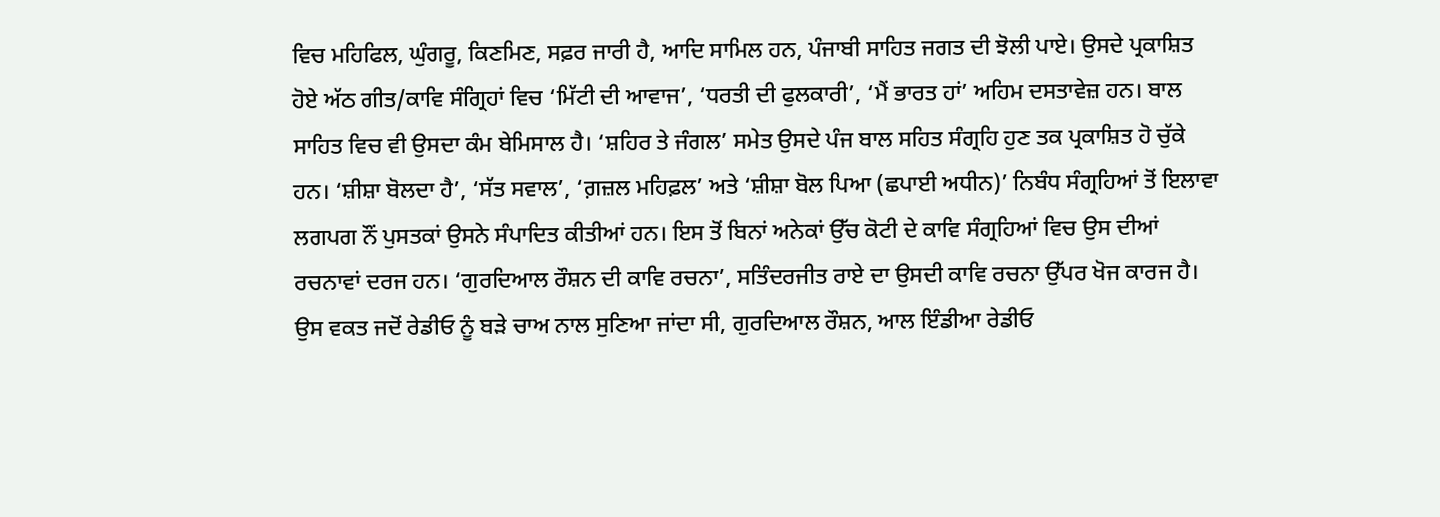ਵਿਚ ਮਹਿਫਿਲ, ਘੁੰਗਰੂ, ਕਿਣਮਿਣ, ਸਫ਼ਰ ਜਾਰੀ ਹੈ, ਆਦਿ ਸਾਮਿਲ ਹਨ, ਪੰਜਾਬੀ ਸਾਹਿਤ ਜਗਤ ਦੀ ਝੋਲੀ ਪਾਏ। ਉਸਦੇ ਪ੍ਰਕਾਸ਼ਿਤ ਹੋਏ ਅੱਠ ਗੀਤ/ਕਾਵਿ ਸੰਗ੍ਰਿਹਾਂ ਵਿਚ ‘ਮਿੱਟੀ ਦੀ ਆਵਾਜ’, ‘ਧਰਤੀ ਦੀ ਫੁਲਕਾਰੀ’, ‘ਮੈਂ ਭਾਰਤ ਹਾਂ’ ਅਹਿਮ ਦਸਤਾਵੇਜ਼ ਹਨ। ਬਾਲ ਸਾਹਿਤ ਵਿਚ ਵੀ ਉਸਦਾ ਕੰਮ ਬੇਮਿਸਾਲ ਹੈ। ‘ਸ਼ਹਿਰ ਤੇ ਜੰਗਲ’ ਸਮੇਤ ਉਸਦੇ ਪੰਜ ਬਾਲ ਸਹਿਤ ਸੰਗ੍ਰਹਿ ਹੁਣ ਤਕ ਪ੍ਰਕਾਸ਼ਿਤ ਹੋ ਚੁੱਕੇ ਹਨ। ‘ਸ਼ੀਸ਼ਾ ਬੋਲਦਾ ਹੈ’, ‘ਸੱਤ ਸਵਾਲ’, ‘ਗ਼ਜ਼ਲ ਮਹਿਫ਼ਲ’ ਅਤੇ ‘ਸ਼ੀਸ਼ਾ ਬੋਲ ਪਿਆ (ਛਪਾਈ ਅਧੀਨ)’ ਨਿਬੰਧ ਸੰਗ੍ਰਹਿਆਂ ਤੋਂ ਇਲਾਵਾ ਲਗਪਗ ਨੌਂ ਪੁਸਤਕਾਂ ਉਸਨੇ ਸੰਪਾਦਿਤ ਕੀਤੀਆਂ ਹਨ। ਇਸ ਤੋਂ ਬਿਨਾਂ ਅਨੇਕਾਂ ਉੱਚ ਕੋਟੀ ਦੇ ਕਾਵਿ ਸੰਗ੍ਰਹਿਆਂ ਵਿਚ ਉਸ ਦੀਆਂ ਰਚਨਾਵਾਂ ਦਰਜ ਹਨ। ‘ਗੁਰਦਿਆਲ ਰੌਸ਼ਨ ਦੀ ਕਾਵਿ ਰਚਨਾ’, ਸਤਿੰਦਰਜੀਤ ਰਾਏ ਦਾ ਉਸਦੀ ਕਾਵਿ ਰਚਨਾ ਉੱਪਰ ਖੋਜ ਕਾਰਜ ਹੈ। ਉਸ ਵਕਤ ਜਦੋਂ ਰੇਡੀਓ ਨੂੰ ਬੜੇ ਚਾਅ ਨਾਲ ਸੁਣਿਆ ਜਾਂਦਾ ਸੀ, ਗੁਰਦਿਆਲ ਰੌਸ਼ਨ, ਆਲ ਇੰਡੀਆ ਰੇਡੀਓ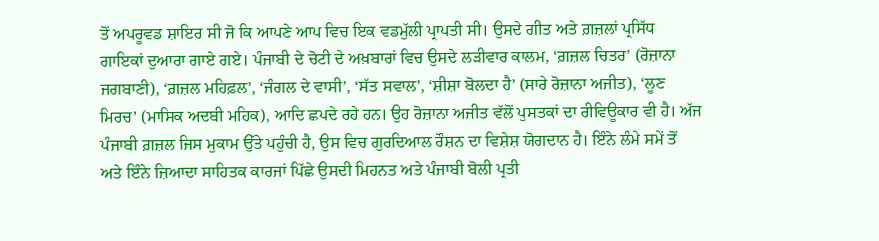ਤੋਂ ਅਪਰੂਵਡ ਸ਼ਾਇਰ ਸੀ ਜੋ ਕਿ ਆਪਣੇ ਆਪ ਵਿਚ ਇਕ ਵਡਮੁੱਲੀ ਪ੍ਰਾਪਤੀ ਸੀ। ਉਸਦੇ ਗੀਤ ਅਤੇ ਗ਼ਜ਼ਲਾਂ ਪ੍ਰਸਿੱਧ ਗਾਇਕਾਂ ਦੁਆਰਾ ਗਾਏ ਗਏ। ਪੰਜਾਬੀ ਦੇ ਚੋਟੀ ਦੇ ਅਖ਼ਬਾਰਾਂ ਵਿਚ ਉਸਦੇ ਲੜੀਵਾਰ ਕਾਲਮ, ‘ਗ਼ਜ਼ਲ ਚਿਤਰ’ (ਰੋਜ਼ਾਨਾ ਜਗਬਾਣੀ), ‘ਗ਼ਜ਼ਲ ਮਹਿਫ਼ਲ’, ‘ਜੰਗਲ ਦੇ ਵਾਸੀ’, ‘ਸੱਤ ਸਵਾਲ’, ‘ਸ਼ੀਸ਼ਾ ਬੋਲਦਾ ਹੈ’ (ਸਾਰੇ ਰੋਜ਼ਾਨਾ ਅਜੀਤ), ‘ਲੂਣ ਮਿਰਚ’ (ਮਾਸਿਕ ਅਦਬੀ ਮਹਿਕ), ਆਦਿ ਛਪਦੇ ਰਹੇ ਹਨ। ਉਹ ਰੋਜ਼ਾਨਾ ਅਜੀਤ ਵੱਲੋਂ ਪੁਸਤਕਾਂ ਦਾ ਰੀਵਿਊਕਾਰ ਵੀ ਹੈ। ਅੱਜ ਪੰਜਾਬੀ ਗ਼ਜ਼ਲ ਜਿਸ ਮੁਕਾਮ ਉੱਤੇ ਪਹੁੰਚੀ ਹੈ, ਉਸ ਵਿਚ ਗੁਰਦਿਆਲ ਰੌਸ਼ਨ ਦਾ ਵਿਸ਼ੇਸ਼ ਯੋਗਦਾਨ ਹੈ। ਇੰਨੇ ਲੰਮੇ ਸਮੇਂ ਤੋਂ ਅਤੇ ਇੰਨੇ ਜ਼ਿਆਦਾ ਸਾਹਿਤਕ ਕਾਰਜਾਂ ਪਿੱਛੇ ਉਸਦੀ ਮਿਹਨਤ ਅਤੇ ਪੰਜਾਬੀ ਬੋਲੀ ਪ੍ਰਤੀ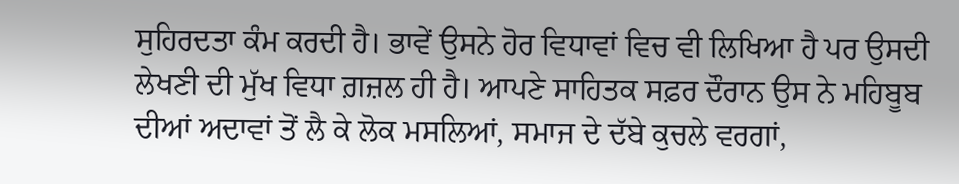ਸੁਹਿਰਦਤਾ ਕੰਮ ਕਰਦੀ ਹੈ। ਭਾਵੇਂ ਉਸਨੇ ਹੋਰ ਵਿਧਾਵਾਂ ਵਿਚ ਵੀ ਲਿਖਿਆ ਹੈ ਪਰ ਉਸਦੀ ਲੇਖਣੀ ਦੀ ਮੁੱਖ ਵਿਧਾ ਗ਼ਜ਼ਲ ਹੀ ਹੈ। ਆਪਣੇ ਸਾਹਿਤਕ ਸਫ਼ਰ ਦੌਰਾਨ ਉਸ ਨੇ ਮਹਿਬੂਬ ਦੀਆਂ ਅਦਾਵਾਂ ਤੋਂ ਲੈ ਕੇ ਲੋਕ ਮਸਲਿਆਂ, ਸਮਾਜ ਦੇ ਦੱਬੇ ਕੁਚਲੇ ਵਰਗਾਂ,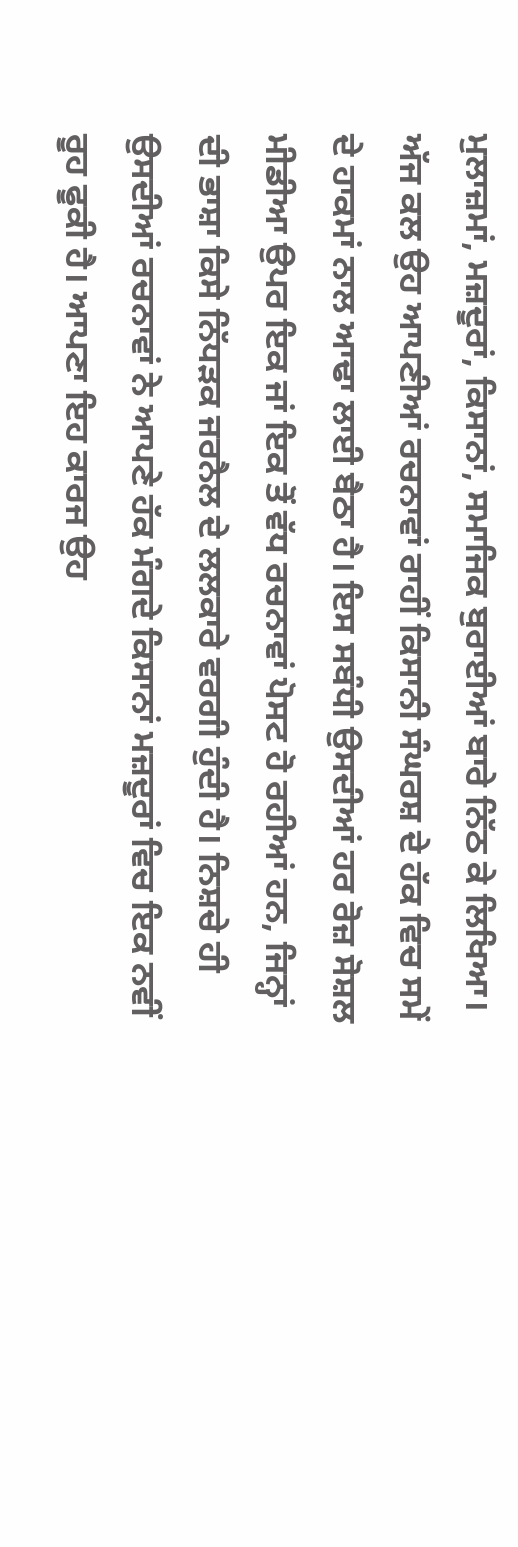ਮੁਲਾਜ਼ਮਾਂ, ਮਜ਼ਦੂਰਾਂ, ਕਿਸਾਨਾਂ, ਸਮਾਜਿਕ ਬੁਰਾਈਆਂ ਬਾਰੇ ਨਿੱਠ ਕੇ ਲਿਖਿਆ। ਅੱਜ ਕਲ ਉਹ ਆਪਣੀਆਂ ਰਚਨਾਵਾਂ ਰਾਹੀਂ ਕਿਸਾਨੀ ਸੰਘਰਸ਼ ਦੇ ਹੱਕ ਵਿਚ ਸਮੇਂ ਦੇ ਹਾਕਮਾਂ ਨਾਲ ਆਢਾ ਲਾਈ ਬੈਠਾ ਹੈ। ਇਸ ਸਬੰਧੀ ਉਸਦੀਆਂ ਹਰ ਰੋਜ਼ ਸੋਸ਼ਲ ਮੀਡੀਆ ਉਪਰ ਇਕ ਜਾਂ ਇਕ ਤੋਂ ਵੱਧ ਰਚਨਾਵਾਂ ਪੋਸਟ ਹੋ ਰਹੀਆਂ ਹਨ, ਜਿਨ੍ਹਾਂ ਦੀ ਭਾਸ਼ਾ ਕਿਸੇ ਨਿੱਧੜਕ ਜਰਨੈਲ ਦੇ ਲਲਕਾਰੇ ਵਰਗੀ ਹੁੰਦੀ ਹੈ। ਨਿਸ਼ਚੇ ਹੀ ਉਸਦੀਆਂ ਰਚਨਾਵਾਂ ਨੇ ਆਪਣੇ ਹੱਕ ਮੰਗਦੇ ਕਿਸਾਨਾਂ ਮਜ਼ਦੂਰਾਂ ਵਿਚ ਇਕ ਨਵੀਂ ਰੂਹ ਫੂਕੀ ਹੈ। ਆਪਣਾ ਇਹ ਕਾਰਜ ਉਹ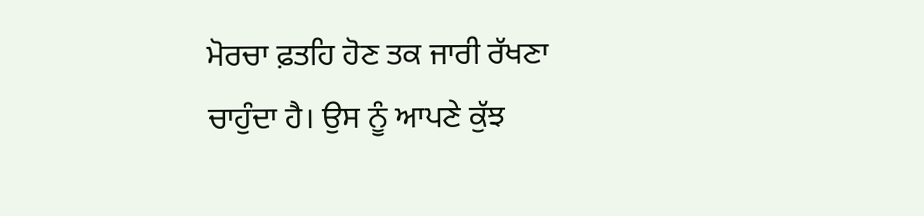ਮੋਰਚਾ ਫ਼ਤਹਿ ਹੋਣ ਤਕ ਜਾਰੀ ਰੱਖਣਾ ਚਾਹੁੰਦਾ ਹੈ। ਉਸ ਨੂੰ ਆਪਣੇ ਕੁੱਝ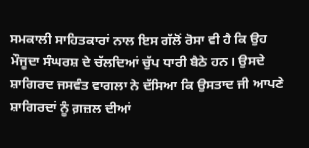ਸਮਕਾਲੀ ਸਾਹਿਤਕਾਰਾਂ ਨਾਲ ਇਸ ਗੱਲੋਂ ਰੋਸਾ ਵੀ ਹੈ ਕਿ ਉਹ ਮੌਜੂਦਾ ਸੰਘਰਸ਼ ਦੇ ਚੱਲਦਿਆਂ ਚੁੱਪ ਧਾਰੀ ਬੈਠੇ ਹਨ। ਉਸਦੇ ਸ਼ਾਗਿਰਦ ਜਸਵੰਤ ਵਾਗਲਾ ਨੇ ਦੱਸਿਆ ਕਿ ਉਸਤਾਦ ਜੀ ਆਪਣੇ ਸ਼ਾਗਿਰਦਾਂ ਨੂੰ ਗ਼ਜ਼ਲ ਦੀਆਂ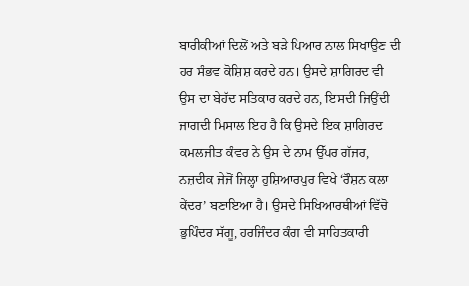ਬਾਰੀਕੀਆਂ ਦਿਲੋਂ ਅਤੇ ਬੜੇ ਪਿਆਰ ਨਾਲ ਸਿਖਾਉਣ ਦੀ ਹਰ ਸੰਭਵ ਕੋਸ਼ਿਸ਼ ਕਰਦੇ ਹਨ। ਉਸਦੇ ਸ਼ਾਗਿਰਦ ਵੀ ਉਸ ਦਾ ਬੇਹੱਦ ਸਤਿਕਾਰ ਕਰਦੇ ਹਨ, ਇਸਦੀ ਜਿਉਂਦੀ ਜਾਗਦੀ ਮਿਸਾਲ ਇਹ ਹੈ ਕਿ ਉਸਦੇ ਇਕ ਸ਼ਾਗਿਰਦ ਕਮਲਜੀਤ ਕੰਵਰ ਨੇ ਉਸ ਦੇ ਨਾਮ ਉੱਪਰ ਗੱਜਰ, ਨਜ਼ਦੀਕ ਜੇਜੋਂ ਜਿਲ੍ਹਾ ਹੁਸ਼ਿਆਰਪੁਰ ਵਿਖੇ ‘ਰੌਸ਼ਨ ਕਲਾ ਕੇਂਦਰ’ ਬਣਾਇਆ ਹੈ। ਉਸਦੇ ਸਿਖਿਆਰਥੀਆਂ ਵਿੱਚੋ ਭੁਪਿੰਦਰ ਸੱਗੂ, ਹਰਜਿੰਦਰ ਕੰਗ ਵੀ ਸਾਹਿਤਕਾਰੀ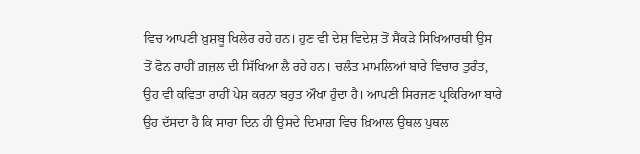ਵਿਚ ਆਪਣੀ ਖ਼ੁਸ਼ਬੂ ਖਿਲੇਰ ਰਹੇ ਹਨ। ਹੁਣ ਵੀ ਦੇਸ਼ ਵਿਦੇਸ਼ ਤੋਂ ਸੈਂਕੜੇ ਸਿਖਿਆਰਥੀ ਉਸ ਤੋਂ ਫੋਨ ਰਾਹੀਂ ਗ਼ਜ਼ਲ ਦੀ ਸਿੱਖਿਆ ਲੈ ਰਹੇ ਹਨ। ਚਲੰਤ ਮਾਮਲਿਆਂ ਬਾਰੇ ਵਿਚਾਰ ਤੁਰੰਤ, ਉਹ ਵੀ ਕਵਿਤਾ ਰਾਹੀਂ ਪੇਸ਼ ਕਰਨਾ ਬਹੁਤ ਔਖਾ ਹੁੰਦਾ ਹੈ। ਆਪਣੀ ਸਿਰਜਣ ਪ੍ਰਕਿਰਿਆ ਬਾਰੇ ਉਹ ਦੱਸਦਾ ਹੈ ਕਿ ਸਾਰਾ ਦਿਨ ਹੀ ਉਸਦੇ ਦਿਮਾਗ਼ ਵਿਚ ਖ਼ਿਆਲ ਉਥਲ ਪੁਥਲ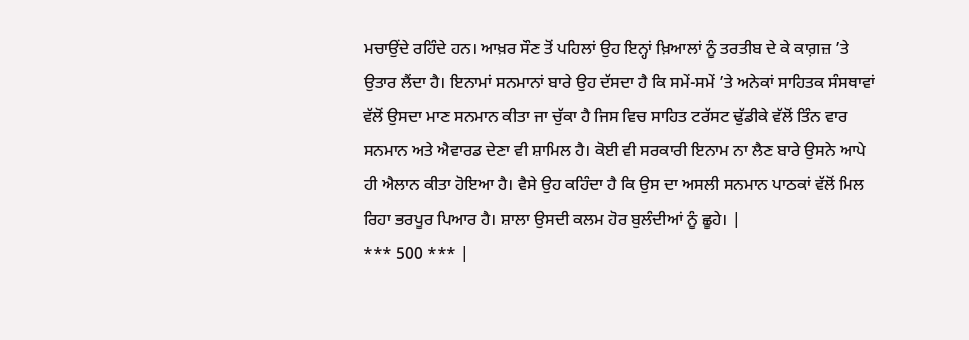ਮਚਾਉਂਦੇ ਰਹਿੰਦੇ ਹਨ। ਆਖ਼ਰ ਸੌਣ ਤੋਂ ਪਹਿਲਾਂ ਉਹ ਇਨ੍ਹਾਂ ਖ਼ਿਆਲਾਂ ਨੂੰ ਤਰਤੀਬ ਦੇ ਕੇ ਕਾਗ਼ਜ਼ ’ਤੇ ਉਤਾਰ ਲੈਂਦਾ ਹੈ। ਇਨਾਮਾਂ ਸਨਮਾਨਾਂ ਬਾਰੇ ਉਹ ਦੱਸਦਾ ਹੈ ਕਿ ਸਮੇਂ-ਸਮੇਂ ’ਤੇ ਅਨੇਕਾਂ ਸਾਹਿਤਕ ਸੰਸਥਾਵਾਂ ਵੱਲੋਂ ਉਸਦਾ ਮਾਣ ਸਨਮਾਨ ਕੀਤਾ ਜਾ ਚੁੱਕਾ ਹੈ ਜਿਸ ਵਿਚ ਸਾਹਿਤ ਟਰੱਸਟ ਢੁੱਡੀਕੇ ਵੱਲੋਂ ਤਿੰਨ ਵਾਰ ਸਨਮਾਨ ਅਤੇ ਐਵਾਰਡ ਦੇਣਾ ਵੀ ਸ਼ਾਮਿਲ ਹੈ। ਕੋਈ ਵੀ ਸਰਕਾਰੀ ਇਨਾਮ ਨਾ ਲੈਣ ਬਾਰੇ ਉਸਨੇ ਆਪੇ ਹੀ ਐਲਾਨ ਕੀਤਾ ਹੋਇਆ ਹੈ। ਵੈਸੇ ਉਹ ਕਹਿੰਦਾ ਹੈ ਕਿ ਉਸ ਦਾ ਅਸਲੀ ਸਨਮਾਨ ਪਾਠਕਾਂ ਵੱਲੋਂ ਮਿਲ ਰਿਹਾ ਭਰਪੂਰ ਪਿਆਰ ਹੈ। ਸ਼ਾਲਾ ਉਸਦੀ ਕਲਮ ਹੋਰ ਬੁਲੰਦੀਆਂ ਨੂੰ ਛੂਹੇ। |
*** 500 *** |